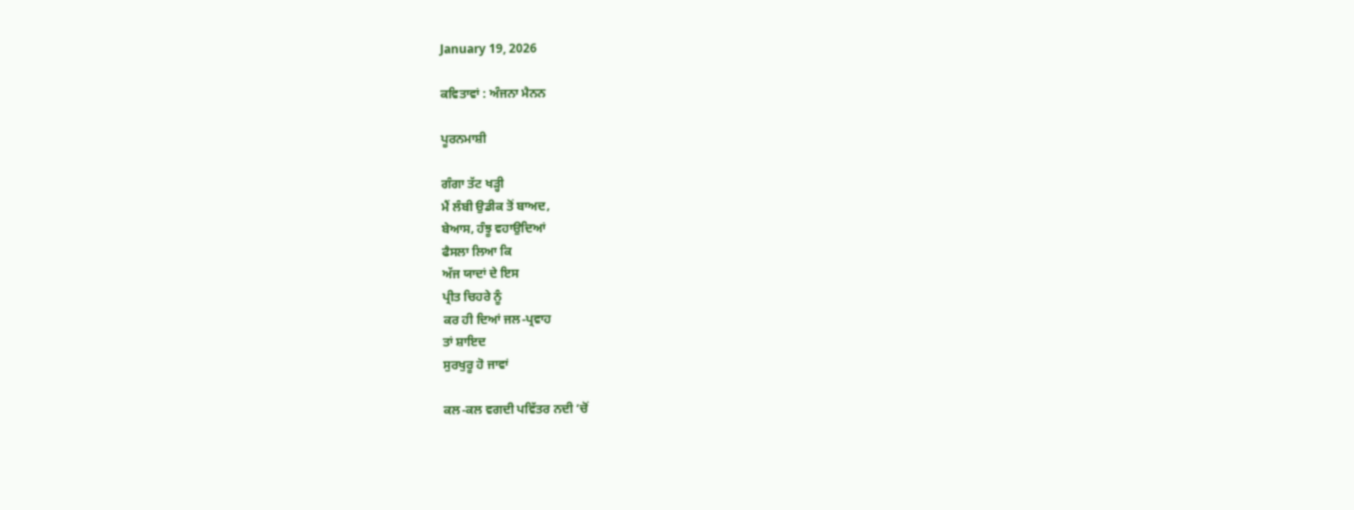January 19, 2026

ਕਵਿਤਾਵਾਂ : ਅੰਜਨਾ ਮੈਨਨ

ਪੂਰਨਮਾਸ਼ੀ

ਗੰਗਾ ਤੱਟ ਖੜ੍ਹੀ
ਮੈਂ ਲੰਬੀ ਉਡੀਕ ਤੋਂ ਬਾਅਦ,
ਬੇਆਸ, ਹੰਝੂ ਵਹਾਉਦਿਆਂ
ਫੈਸਲਾ ਲਿਆ ਕਿ
ਅੱਜ ਯਾਦਾਂ ਦੇ ਇਸ
ਪ੍ਰੀਤ ਚਿਹਰੇ ਨੂੰ
ਕਰ ਹੀ ਦਿਆਂ ਜਲ-ਪ੍ਰਵਾਹ
ਤਾਂ ਸ਼ਾਇਦ
ਸੁਰਖੁਰੂ ਹੋ ਜਾਵਾਂ

ਕਲ-ਕਲ ਵਗਦੀ ਪਵਿੱਤਰ ਨਦੀ ‘ਚੋਂ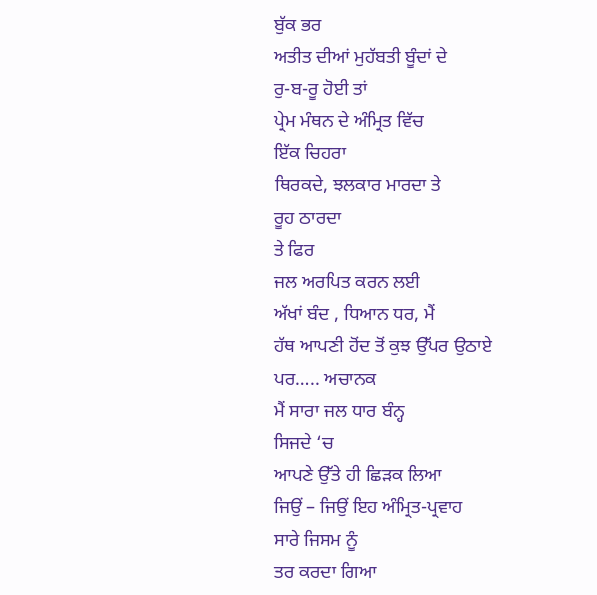ਬੁੱਕ ਭਰ
ਅਤੀਤ ਦੀਆਂ ਮੁਹੱਬਤੀ ਬੂੰਦਾਂ ਦੇ
ਰੁ-ਬ-ਰੂ ਹੋਈ ਤਾਂ
ਪ੍ਰੇਮ ਮੰਥਨ ਦੇ ਅੰਮ੍ਰਿਤ ਵਿੱਚ
ਇੱਕ ਚਿਹਰਾ
ਥਿਰਕਦੇ, ਝਲਕਾਰ ਮਾਰਦਾ ਤੇ
ਰੂਹ ਠਾਰਦਾ
ਤੇ ਫਿਰ
ਜਲ ਅਰਪਿਤ ਕਰਨ ਲਈ
ਅੱਖਾਂ ਬੰਦ , ਧਿਆਨ ਧਰ, ਮੈਂ
ਹੱਥ ਆਪਣੀ ਹੋਂਦ ਤੋਂ ਕੁਝ ਉੱਪਰ ਉਠਾਏ
ਪਰ….. ਅਚਾਨਕ
ਮੈਂ ਸਾਰਾ ਜਲ ਧਾਰ ਬੰਨ੍ਹ
ਸਿਜਦੇ ‘ਚ
ਆਪਣੇ ਉੱਤੇ ਹੀ ਛਿੜਕ ਲਿਆ
ਜਿਉਂ – ਜਿਉਂ ਇਹ ਅੰਮ੍ਰਿਤ-ਪ੍ਰਵਾਹ
ਸਾਰੇ ਜਿਸਮ ਨੂੰ
ਤਰ ਕਰਦਾ ਗਿਆ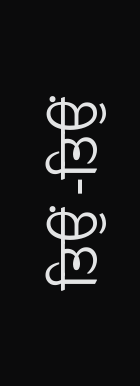ਤਿਉਂ -ਤਿਉਂ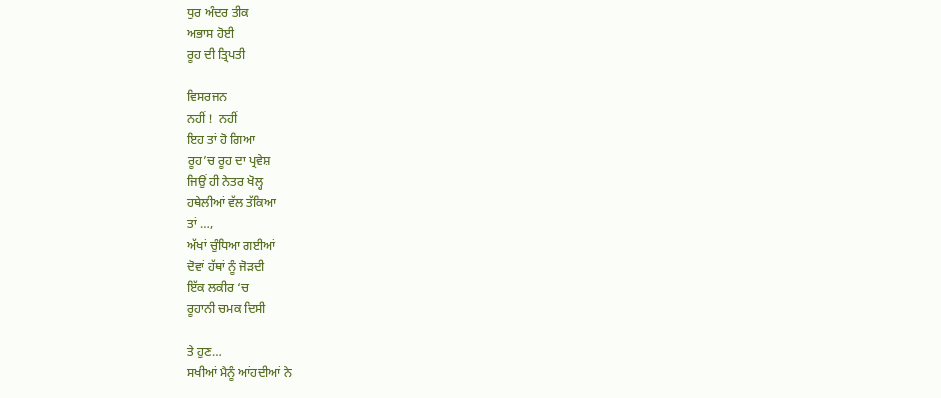ਧੁਰ ਅੰਦਰ ਤੀਕ
ਅਭਾਸ ਹੋਈ
ਰੂਹ ਦੀ ਤ੍ਰਿਪਤੀ

ਵਿਸਰਜਨ
ਨਹੀਂ !  ਨਹੀਂ
ਇਹ ਤਾਂ ਹੋ ਗਿਆ
ਰੂਹ’ਚ ਰੂਹ ਦਾ ਪ੍ਰਵੇਸ਼
ਜਿਉਂ ਹੀ ਨੇਤਰ ਖੋਲ੍ਹ
ਹਥੇਲੀਆਂ ਵੱਲ ਤੱਕਿਆ
ਤਾਂ …,
ਅੱਖਾਂ ਚੁੰਧਿਆ ਗਈਆਂ
ਦੋਵਾਂ ਹੱਥਾਂ ਨੂੰ ਜੋੜਦੀ
ਇੱਕ ਲਕੀਰ ‘ਚ
ਰੂਹਾਨੀ ਚਮਕ ਦਿਸੀ

ਤੇ ਹੁਣ…
ਸਖੀਆਂ ਮੈਨੂੰ ਆਂਹਦੀਆਂ ਨੇ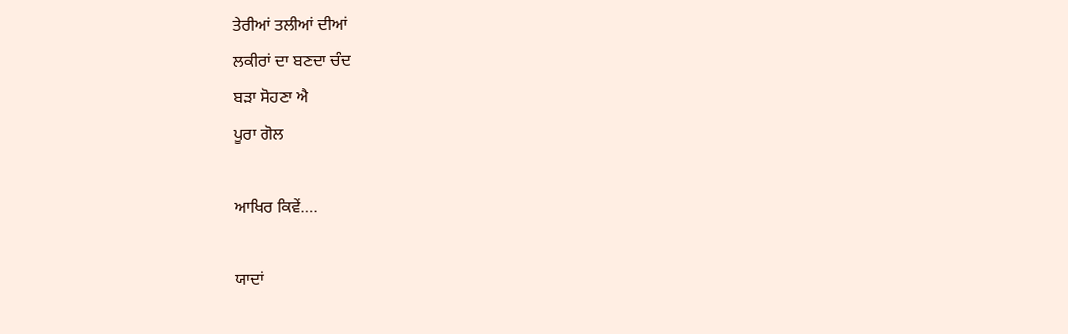ਤੇਰੀਆਂ ਤਲੀਆਂ ਦੀਆਂ
ਲਕੀਰਾਂ ਦਾ ਬਣਦਾ ਚੰਦ
ਬੜਾ ਸੋਹਣਾ ਐ
ਪੂਰਾ ਗੋਲ

ਆਖਿਰ ਕਿਵੇਂ….

ਯਾਦਾਂ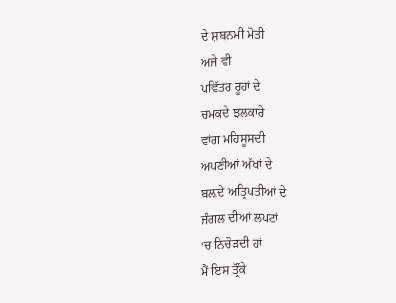ਦੇ ਸ਼ਬਨਮੀ ਮੋਤੀ
ਅਜੇ ਵੀ
ਪਵਿੱਤਰ ਰੂਹਾਂ ਦੇ
ਚਮਕਦੇ ਝਲਕਾਰੇ
ਵਾਂਗ ਮਹਿਸੂਸਦੀ
ਅਪਣੀਆਂ ਅੱਖਾਂ ਦੇ
ਬਲ਼ਦੇ ਅਤ੍ਰਿਪਤੀਆਂ ਦੇ
ਜੰਗਲ ਦੀਆਂ ਲਪਟਾਂ
‘ਚ ਨਿਚੋੜਦੀ ਹਾਂ
ਮੈਂ ਇਸ ਤ੍ਰੌਂਕੇ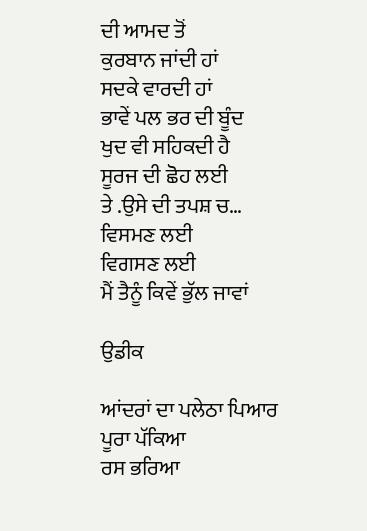ਦੀ ਆਮਦ ਤੋਂ
ਕੁਰਬਾਨ ਜਾਂਦੀ ਹਾਂ
ਸਦਕੇ ਵਾਰਦੀ ਹਾਂ
ਭਾਵੇਂ ਪਲ ਭਰ ਦੀ ਬੂੰਦ
ਖੁਦ ਵੀ ਸਹਿਕਦੀ ਹੈ
ਸੂਰਜ ਦੀ ਛੋਹ ਲਈ
ਤੇ .ਉਸੇ ਦੀ ਤਪਸ਼ ਚ…
ਵਿਸਮਣ ਲਈ
ਵਿਗਸਣ ਲਈ
ਮੈਂ ਤੈਨੂੰ ਕਿਵੇਂ ਭੁੱਲ ਜਾਵਾਂ

ਉਡੀਕ

ਆਂਦਰਾਂ ਦਾ ਪਲੇਠਾ ਪਿਆਰ
ਪੂਰਾ ਪੱਕਿਆ
ਰਸ ਭਰਿਆ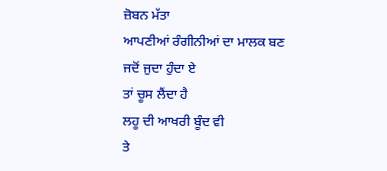ਜ਼ੋਬਨ ਮੱਤਾ
ਆਪਣੀਆਂ ਰੰਗੀਨੀਆਂ ਦਾ ਮਾਲਕ ਬਣ
ਜਦੋਂ ਜੁਦਾ ਹੁੰਦਾ ਏ
ਤਾਂ ਚੂਸ ਲੈਂਦਾ ਹੈ
ਲਹੂ ਦੀ ਆਖਰੀ ਬੂੰਦ ਵੀ
ਤੇ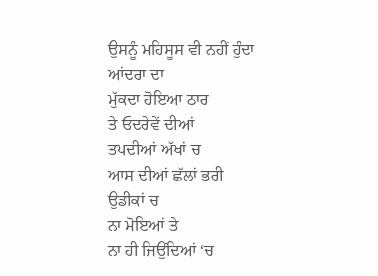ਉਸਨੂੰ ਮਹਿਸੂਸ ਵੀ ਨਹੀਂ ਹੁੰਦਾ
ਆਂਦਰਾ ਦਾ
ਮੁੱਕਦਾ ਹੋਇਆ ਠਾਰ
ਤੇ ਓਦਰੇਵੇਂ ਦੀਆਂ
ਤਪਦੀਆਂ ਅੱਖਾਂ ਚ
ਆਸ ਦੀਆਂ ਛੱਲਾਂ ਭਰੀ
ਉਡੀਕਾਂ ਚ
ਨਾ ਮੋਇਆਂ ਤੇ
ਨਾ ਹੀ ਜਿਉਂਦਿਆਂ ‘ਚ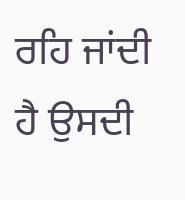ਰਹਿ ਜਾਂਦੀ ਹੈ ਉਸਦੀ